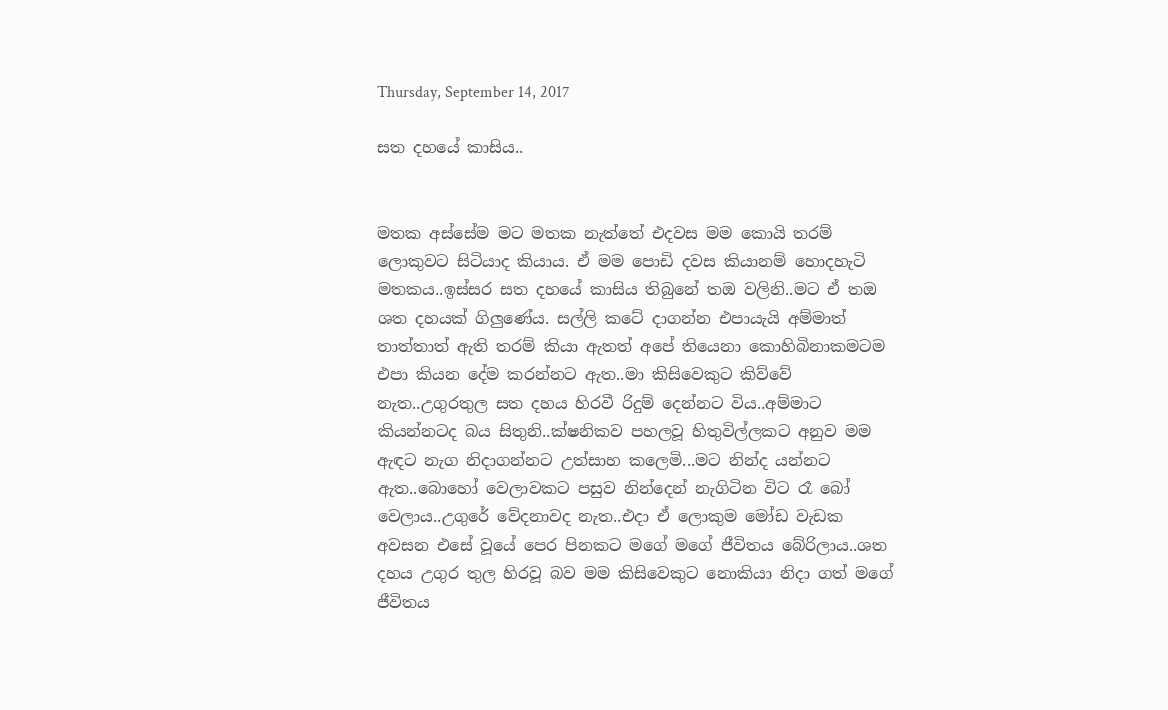Thursday, September 14, 2017

සත දහයේ කාසිය..


මතක අස්සේම මට මතක නැත්තේ එදවස මම කොයි තරම් ලොකුවට සිටියාද කියාය. ඒ මම පොඩි දවස කියානම් හොදහැටි මතකය..ඉස්සර සත දහයේ කාසිය තිබුනේ තඔ වලිනි..මට ඒ තඔ ශත දහයක් ගිලුණේය. සල්ලි කටේ දාගන්න එපායැයි අම්මාත් තාත්තාත් ඇති තරම් කියා ඇතත් අපේ තියෙනා කොහිබිනාකමටම එපා කියන දේම කරන්නට ඇත..මා කිසිවෙකුට කිව්වේ නැත..උගුරතුල සත දහය හිරවී රිදුම් දෙන්නට විය..අම්මාට කියන්නටද බය සිතුනි..ක්ෂනිකව පහලවූ හිතුවිල්ලකට අනුව මම ඇඳට නැග නිදාගන්නට උත්සාහ කලෙමි...මට නින්ද යන්නට ඇත..බොහෝ වෙලාවකට පසුව නින්දෙන් නැගිටින විට රෑ බෝ වෙලාය..උගුරේ වේදනාවද නැත..එදා ඒ ලොකුම මෝඩ වැඩක අවසන එසේ වූයේ පෙර පිනකට මගේ මගේ ජීවිතය බේරිලාය..ශත දහය උගුර තුල හිරවූ බව මම කිසිවෙකුට නොකියා නිදා ගත් මගේ ජීවිතය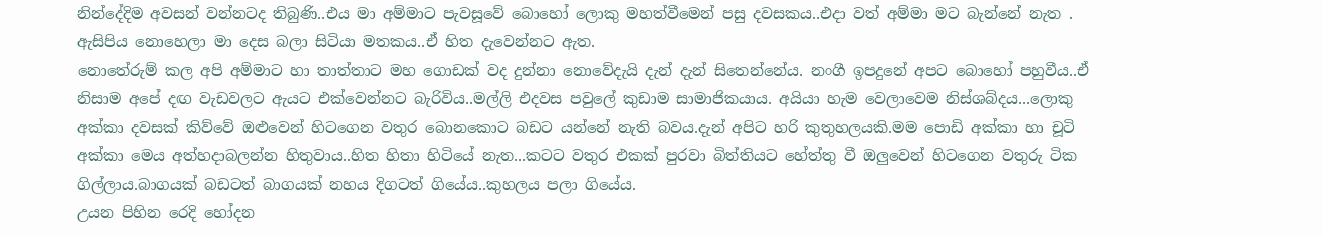නින්දේදිම අවසන් වන්නටද තිබුණි..එය මා අම්මාට පැවසූවේ බොහෝ ලොකු මහත්වීමෙන් පසු දවසකය..එදා වත් අම්මා මට බැන්නේ නැත . ඇසිපිය නොහෙලා මා දෙස බලා සිටියා මතකය..ඒ හිත දැවෙන්නට ඇත.
නොතේරුම් කල අපි අම්මාට හා තාත්තාට මහ ගොඩක් වද දුන්නා නොවේදැයි දැන් දැන් සිතෙන්නේය. නංගී ඉපදුනේ අපට බොහෝ පහුවීය..ඒ නිසාම අපේ දඟ වැඩවලට ඇයට එක්වෙන්නට බැරිවිය..මල්ලි එදවස පවුලේ කුඩාම සාමාජිකයාය. අයියා හැම වෙලාවෙම නිස්ශබ්දය...ලොකු අක්කා දවසක් කිව්වේ ඔළුවෙන් හිටගෙන වතුර බොනකොට බඩට යන්නේ නැති බවය.දැන් අපිට හරි කුතුහලයකි.මම පොඩි අක්කා හා චූටි අක්කා මෙය අත්හදාබලන්න හිතුවාය..හිත හිතා හිටියේ නැත...කටට වතුර එකක් පුරවා බිත්තියට හේත්තු වී ඔලුවෙන් හිටගෙන වතුරු ටික ගිල්ලාය.බාගයක් බඩටත් බාගයක් නහය දිගටත් ගියේය..කුහලය පලා ගියේය.
උයන පිහින රෙදි හෝදන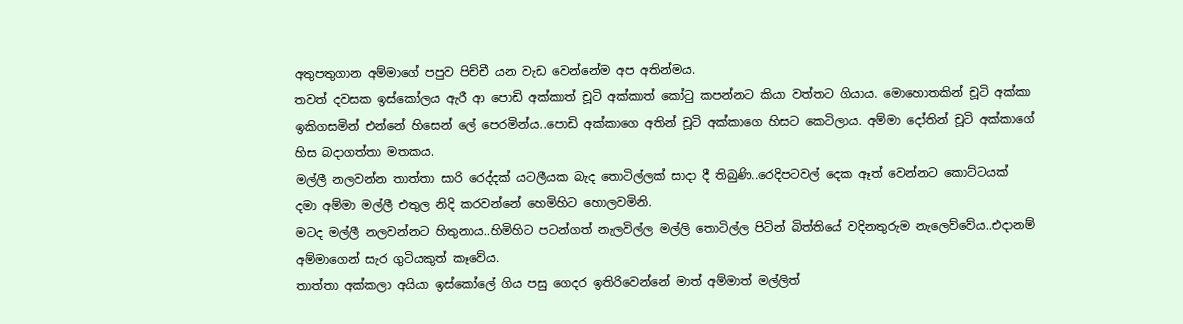අතුපතුගාන අම්මාගේ පපුව පිච්චී යන වැඩ වෙන්නේම අප අතින්මය.
තවත් දවසක ඉස්කෝලය ඇරී ආ පොඩි අක්කාත් චූටි අක්කාත් කෝටු කපන්නට කියා වත්තට ගියාය. මොහොතකින් චූටි අක්කා ඉකිගසමින් එන්නේ හිසෙන් ලේ පෙරමින්ය..පොඩි අක්කාගෙ අතින් චූටි අක්කාගෙ හිසට කෙටිලාය. අම්මා දෝතින් චූටි අක්කාගේ හිස බදාගත්තා මතකය.
මල්ලී නලවන්න තාත්තා සාරි රෙද්දක් යටලීයක බැද තොටිල්ලක් සාදා දී තිබුණි..රෙදිපටවල් දෙක ඈත් වෙන්නට කොට්ටයක් දමා අම්මා මල්ලී එතුල නිදි කරවන්නේ හෙමිහිට හොලවමිනි.
මටද මල්ලී නලවන්නට හිතුනාය..හිමිහිට පටන්ගත් නැලවිල්ල මල්ලි තොටිල්ල පිටින් බිත්තියේ වදිනතුරුම නැලෙව්වේය..එදානම් අම්මාගෙන් සැර ගුටියකුත් කෑවේය.
තාත්තා අක්කලා අයියා ඉස්කෝලේ ගිය පසු ගෙදර ඉතිරිවෙන්නේ මාත් අම්මාත් මල්ලිත්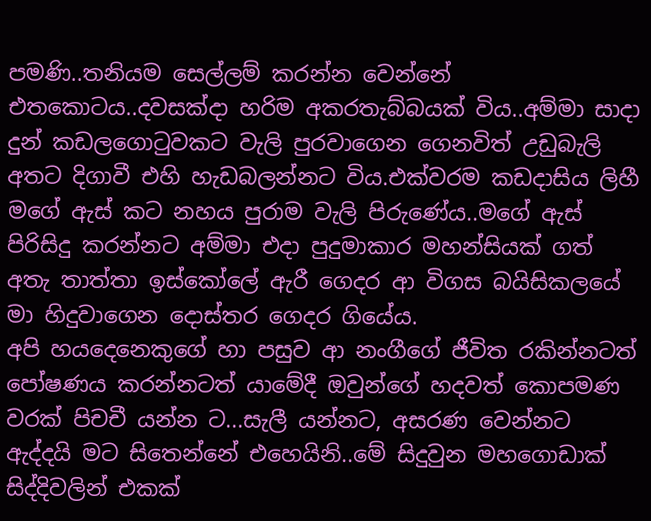පමණි..තනියම සෙල්ලම් කරන්න වෙන්නේ එතකොටය..දවසක්දා හරිම අකරතැබ්බයක් විය..අම්මා සාදා දුන් කඩලගොටුවකට වැලි පුරවාගෙන ගෙනවිත් උඩුබැලි අතට දිගාවී එහි හැඩබලන්නට විය.එක්වරම කඩදාසිය ලිහී මගේ ඇස් කට නහය පුරාම වැලි පිරුණේය..මගේ ඇස් පිරිසිදු කරන්නට අම්මා එදා පුදුමාකාර මහන්සියක් ගත් අතැ තාත්තා ඉස්කෝලේ ඇරී ගෙදර ආ විගස බයිසිකලයේ මා හිදුවාගෙන දොස්තර ගෙදර ගියේය.
අපි හයදෙනෙකුගේ හා පසුව ආ නංගීගේ ජීවිත රකින්නටත් පෝෂණය කරන්නටත් යාමේදී ඔවුන්ගේ හදවත් කොපමණ වරක් පිචචී යන්න ට...සැලී යන්නට, අසරණ වෙන්නට ඇද්දයි මට සිතෙන්නේ එහෙයිනි..මේ සිදුවුන මහගොඩාක් සිද්දිවලින් එකක්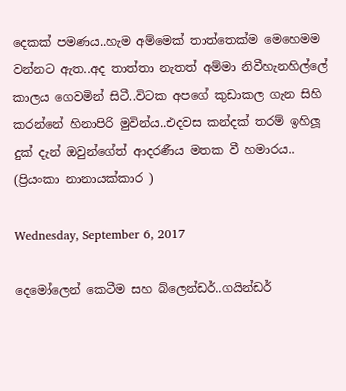දෙකක් පමණය..හැම අම්මෙක් තාත්තෙක්ම මෙහෙමම වන්නට ඇත..අද තාත්තා නැතත් අම්මා නිවීහැනහිල්ලේ කාලය ගෙවමින් සිටී..විටක අපගේ කුඩාකල ගැන සිහි කරන්නේ හිනාපිරි මුවින්ය..එදවස කන්දක් තරම් ඉහිලූ දුක් දැන් ඔවුන්ගේත් ආදරණීය මතක වී හමාරය..
(ප්‍රියංකා නානායක්කාර )

Wednesday, September 6, 2017

දෙමෝලෙන් කෙටීම සහ බ්ලෙන්ඩර්..ගයින්ඩර්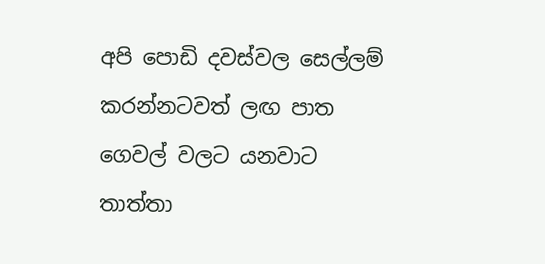අපි පොඩි දවස්වල සෙල්ලම් කරන්නටවත් ලඟ පාත ගෙවල් වලට යනවාට තාත්තා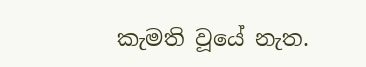කැමති වූයේ නැත.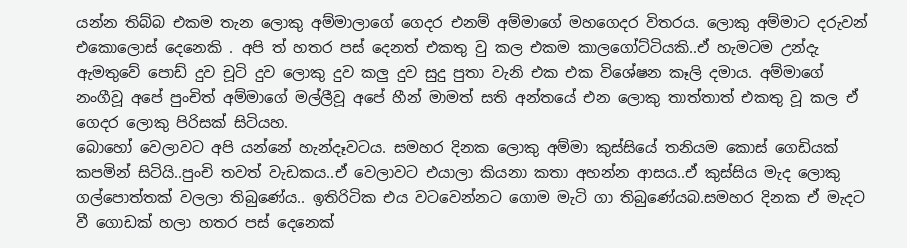යන්න තිබ්බ එකම තැන ලොකු අම්මාලාගේ ගෙදර එනම් අම්මාගේ මහගෙදර විතරය. ලොකු අම්මාට දරුවන් එකොලොස් දෙනෙකි . අපි ත් හතර පස් දෙනත් එකතු වු කල එකම කාලගෝට්ටියකි..ඒ හැමටම උන්දැ ඇමතුවේ පොඩ් දුව චූටි දුව ලොකු දුව කලු දුව සුදු පුතා වැනි එක එක විශේෂන කෑලි දමාය. අම්මාගේ නංගීවූ අපේ පුංචිත් අම්මාගේ මල්ලීවූ අපේ හීන් මාමත් සති අන්තයේ එන ලොකු තාත්තාත් එකතු වූ කල ඒ ගෙදර ලොකු පිරිසක් සිටියහ.
බොහෝ වෙලාවට අපි යන්නේ හැන්දෑවටය. සමහර දිනක ලොකු අම්මා කුස්සි‍යේ තනියම කොස් ගෙඩියක් කපමින් සිටියි..පුංචි තවත් වැඩකය..ඒ වෙලාවට එයාලා කියනා කතා අහන්න ආසය..ඒ කුස්සිය මැද ලොකු ගල්පොත්තක් වලලා තිබුණේය.. ඉතිරිටික එය වටවෙන්නට ගොම මැටි ගා තිබුණේයබ.සමහර දිනක ඒ මැදට වී ගොඩක් හලා හතර පස් දෙනෙක්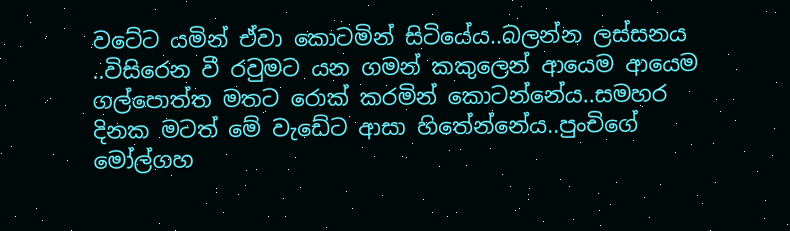වටේට යමින් ඒවා කොටමින් සිටියේය..බලන්න ලස්සනය ..විසිරෙන වී රවුමට යන ගමන් කකුලෙන් ආයෙම ආයෙම ගල්පොත්ත මතට රොක් කරමින් කොටන්නේය..සමහර දිනක මටත් මේ වැඩේට ආසා හිතේන්නේය..පුංචිගේ මෝල්ගහ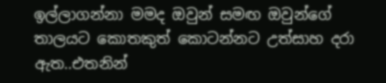ඉල්ලාගන්නා මමද ඔවුන් සමඟ ඔවුන්ගේ තාලයට කොතකුත් කොටන්නට උත්සාහ දරා ඇත..එතනින්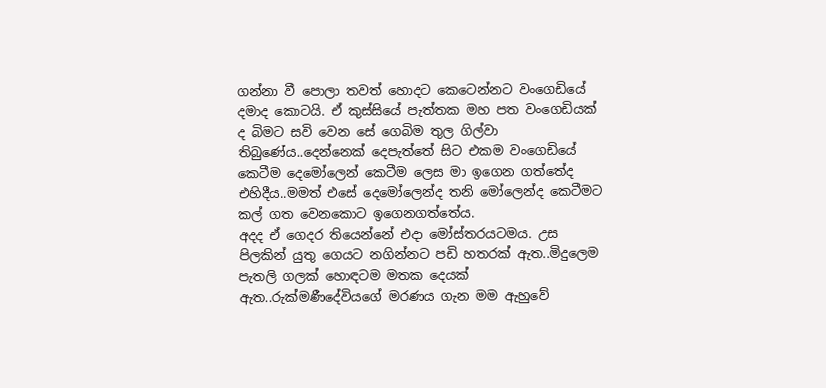ගන්නා වී පොලා තවත් හොදට කෙටෙන්නට වංගෙඩියේ දමාද කොටයි. ඒ කුස්සියේ පැත්තක මහ පත වංගෙඩියක් ද බිමට සවි වෙන සේ ගෙබිම තුල ගිල්වා තිබුණේය..දෙන්නෙක් දෙපැත්තේ සිට එකම වංගෙඩියේ කෙටීම දෙමෝලෙන් කෙටීම ලෙස මා ඉගෙන ගත්තේද එහිදීය..මමත් එසේ දෙමෝලෙන්ද තනි මෝලෙන්ද කෙටීමට කල් ගත වෙනකොට ඉගෙනගත්තේය.
අදද ඒ ගෙදර තියෙන්නේ එදා මෝස්තරයටමය. උස පිලකින් යුතු ගෙයට නගින්නට පඩි හතරක් ඇත..මිදුලෙම පැතලි ගලක් හොඳටම මතක දෙයක් ඇත..රුක්මණීදේවියගේ මරණය ගැන මම ඇහුවේ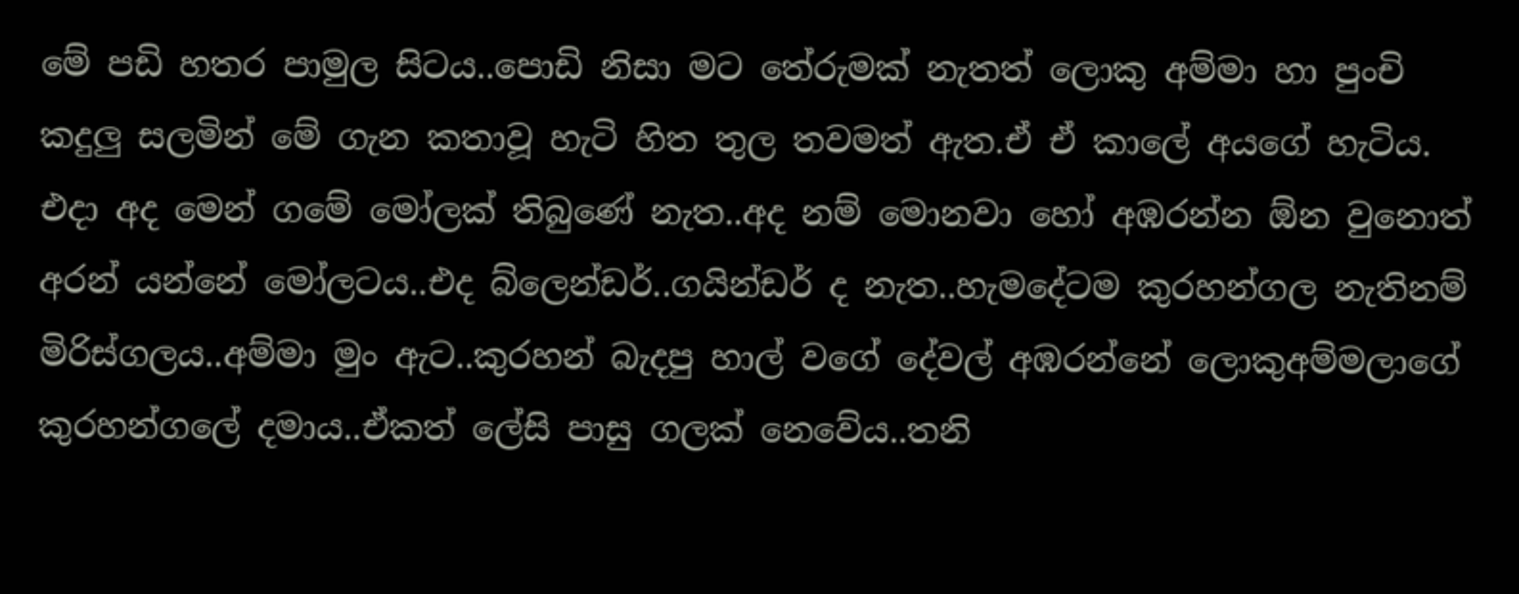මේ පඩි හතර පාමුල සිටය..පොඩි නිසා මට තේරුමක් නැතත් ලොකු අම්මා හා පුංචි කදුලු සලමින් මේ ගැන කතාවූ හැටි හිත තුල තවමත් ඇත.ඒ ඒ කාලේ අයගේ හැටිය.
එදා අද මෙන් ගමේ මෝලක් තිබුණේ නැත..අද නම් මොනවා හෝ අඹරන්න ඕන වුනොත් අරන් යන්නේ මෝලටය..එද බ්ලෙන්ඩර්..ගයින්ඩර් ද නැත..හැමදේටම කුරහන්ගල නැතිනම් මිරිස්ගලය..අම්මා මුං ඇට..කුරහන් බැදපු හාල් වගේ දේවල් අඹරන්නේ ලොකුඅම්මලාගේ කුරහන්ගලේ දමාය..ඒකත් ලේසි පාසු ගලක් නෙවේය..තනි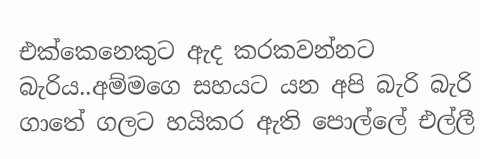එක්කෙනෙකුට ඇද කරකවන්නට බැරිය..අම්මගෙ සහයට යන අපි බැරි බැරි ගාතේ ගලට හයිකර ඇති පොල්ලේ එල්ලී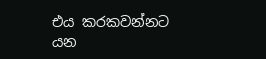එය කරකවන්නට යන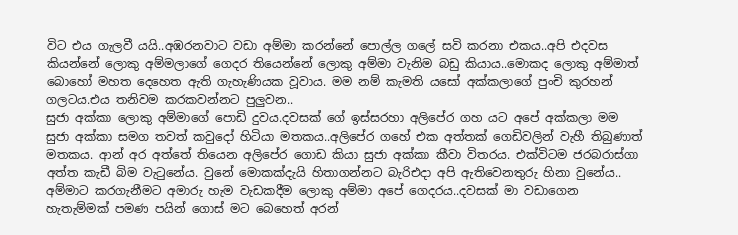විට එය ගැලවී යයි..අඹරනවාට වඩා අම්මා කරන්නේ පොල්ල ගලේ සවි කරනා එකය..අපි එදවස කියන්නේ ලොකු අම්මලාගේ ගෙදර තියෙන්නේ ලොකු අම්මා වැනිම බඩු කියාය..මොකද ලොකු අම්මාත් බොහෝ මහත දෙහෙත ඇති ගැහැණියක වූවාය. මම නම් කැමති යසෝ අක්කලාගේ පුංචි කුරහන් ගලටය.එය තනිවම කරකවන්නට පුලුවන..
සුජා අක්කා ලොකු අම්මාගේ පොඩි දුවය.දවසක් ගේ ඉස්සරහා අලිපේර ගහ යට අපේ අක්කලා මම සුජා අක්කා සමග තවත් කවුදෝ හිටියා මතකය..අලිපේර ගහේ එක අත්තක් ගෙඩිවලින් වැහී තිබුණාත් මතකය. ආන් අර අත්තේ තියෙන අලිපේර ගොඩ කියා සුජා අක්කා කීවා විතරය. එක්විටම ජරබරාස්ගා අත්ත කැඩී බිම වැටුනේය. වුනේ මොකක්දැයි හිතාගන්නට බැරිඑදා අපි ඇතිවෙනතුරු හිනා වුනේය..
අම්මාට කරගැනීමට අමාරු හැම වැඩකදීම ලොකු අම්මා අපේ ගෙදරය..දවසක් මා වඩාගෙන හැතැම්මක් පමණ පයින් ගොස් මට බෙහෙත් අරන්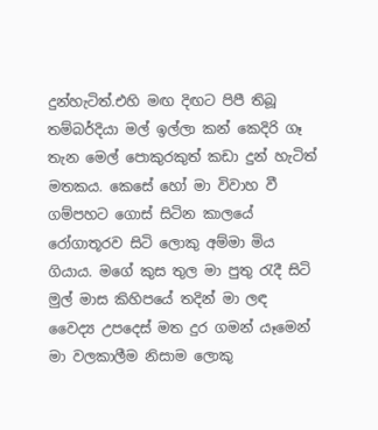දුන්හැටිත්.එහි මඟ දිඟට පිපී තිබූ තම්බර්දියා මල් ඉල්ලා කන් කෙදිරි ගෑ තැන මෙල් පොකුරකුත් කඩා දුන් හැටිත් මතකය. කෙසේ හෝ මා විවාහ වී ගම්පහට ගොස් සිටින කාලයේ රෝගාතූරව සිටි ලොකු අම්මා මිය ගියාය. මගේ කුස තුල මා පුතු රැදී සිටි මුල් මාස කිහිපයේ තදින් මා ලඳ වෛද්‍ය උපදෙස් මත දුර ගමන් යෑමෙන් මා වලකාලීම නිසාම ලොකු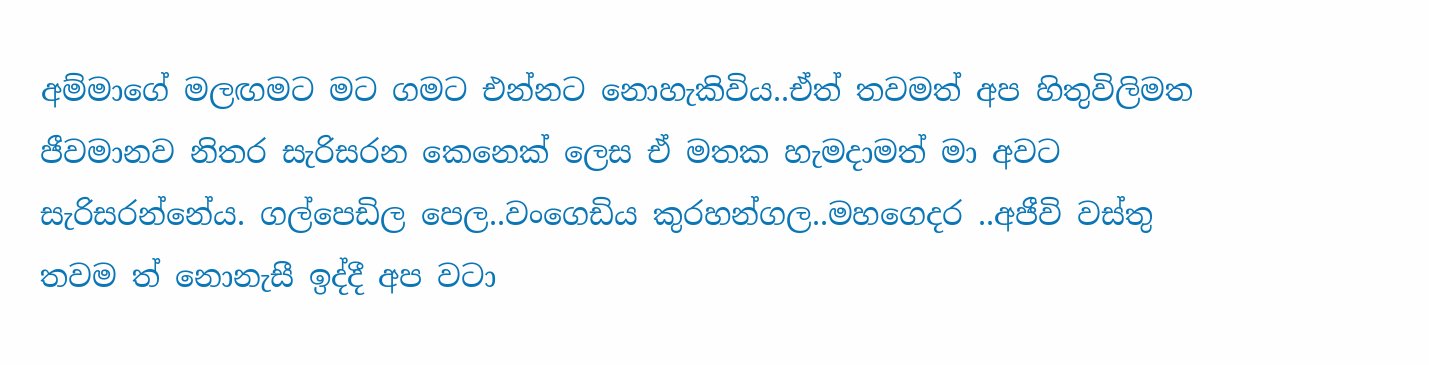අම්මාගේ මලඟමට මට ගමට එන්නට නොහැකිවිය..ඒත් තවමත් අප හිතුවිලිමත ජීවමානව නිතර සැරිසරන කෙනෙක් ලෙස ඒ මතක හැමදාමත් මා අවට සැරිසරන්නේය. ගල්පෙඩිල පෙල..වංගෙඩිය කුරහන්ගල..මහගෙදර ..අජීවි වස්තු තවම ත් නොනැසී ඉද්දී අප වටා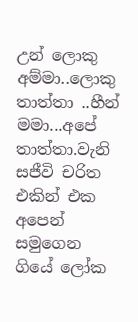උන් ලොකු අම්මා..ලොකු තාත්තා ..හීන් මමා...අපේ තාත්තා.වැනි සජීවි චරිත එකින් එක අපෙන් සමුගෙන ගියේ ලෝක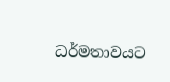ධර්මතාවයට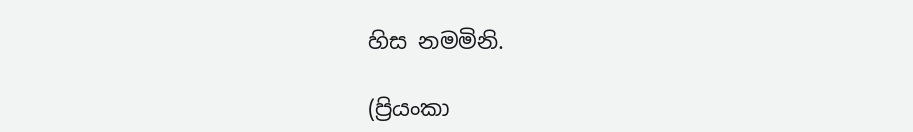හිස නමමිනි.

(ප්‍රියංකා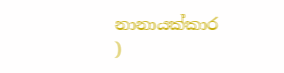නානායක්කාර )